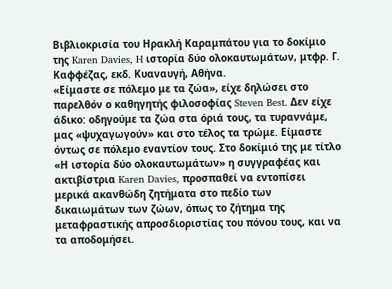Βιβλιοκρισία του Ηρακλή Καραμπάτου για το δοκίμιο της Karen Davies, H ιστορία δύο ολοκαυτωμάτων, μτφρ. Γ. Καφφέζας, εκδ. Κυαναυγή, Αθήνα.
«Είμαστε σε πόλεμο με τα ζώα», είχε δηλώσει στο παρελθόν ο καθηγητής φιλοσοφίας Steven Best. Δεν είχε άδικο: οδηγούμε τα ζώα στα όριά τους, τα τυραννάμε, μας «ψυχαγωγούν» και στο τέλος τα τρώμε. Είμαστε όντως σε πόλεμο εναντίον τους. Στο δοκίμιό της με τίτλο «Η ιστορία δύο ολοκαυτωμάτων» η συγγραφέας και ακτιβίστρια Karen Davies, προσπαθεί να εντοπίσει μερικά ακανθώδη ζητήματα στο πεδίο των δικαιωμάτων των ζώων, όπως το ζήτημα της μεταφραστικής απροσδιοριστίας του πόνου τους, και να τα αποδομήσει.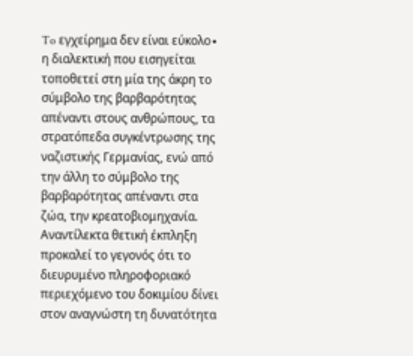To εγχείρημα δεν είναι εύκολο∙ η διαλεκτική που εισηγείται τοποθετεί στη μία της άκρη το σύμβολο της βαρβαρότητας απέναντι στους ανθρώπους, τα στρατόπεδα συγκέντρωσης της ναζιστικής Γερμανίας, ενώ από την άλλη το σύμβολο της βαρβαρότητας απέναντι στα ζώα, την κρεατοβιομηχανία.
Αναντίλεκτα θετική έκπληξη προκαλεί το γεγονός ότι το διευρυμένο πληροφοριακό περιεχόμενο του δοκιμίου δίνει στον αναγνώστη τη δυνατότητα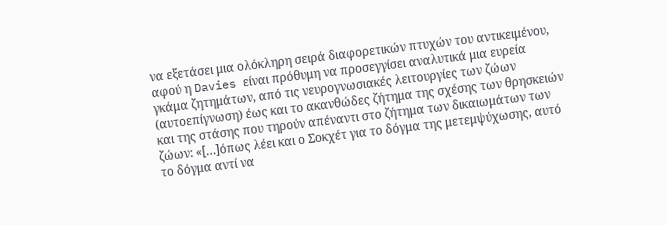να εξετάσει μια ολόκληρη σειρά διαφορετικών πτυχών του αντικειμένου, αφού η Davies είναι πρόθυμη να προσεγγίσει αναλυτικά μια ευρεία γκάμα ζητημάτων, από τις νευρογνωσιακές λειτουργίες των ζώων (αυτοεπίγνωση) έως και το ακανθώδες ζήτημα της σχέσης των θρησκειών και της στάσης που τηρούν απέναντι στο ζήτημα των δικαιωμάτων των ζώων: «[…]όπως λέει και ο Σοκχέτ για το δόγμα της μετεμψύχωσης, αυτό το δόγμα αντί να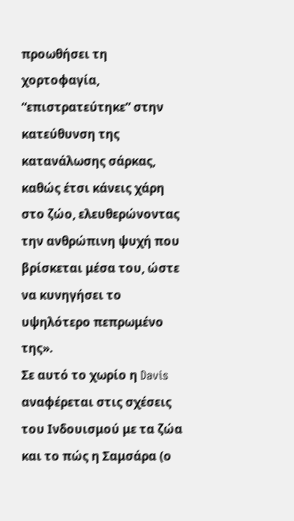προωθήσει τη χορτοφαγία, “επιστρατεύτηκε” στην κατεύθυνση της κατανάλωσης σάρκας, καθώς έτσι κάνεις χάρη στο ζώο, ελευθερώνοντας την ανθρώπινη ψυχή που βρίσκεται μέσα του, ώστε να κυνηγήσει το υψηλότερο πεπρωμένο της».
Σε αυτό το χωρίο η Davis αναφέρεται στις σχέσεις του Ινδουισμού με τα ζώα και το πώς η Σαμσάρα (ο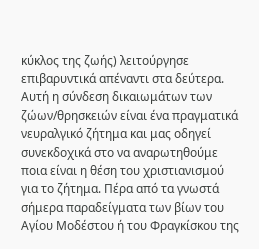κύκλος της ζωής) λειτούργησε επιβαρυντικά απέναντι στα δεύτερα. Αυτή η σύνδεση δικαιωμάτων των ζώων/θρησκειών είναι ένα πραγματικά νευραλγικό ζήτημα και μας οδηγεί συνεκδοχικά στο να αναρωτηθούμε ποια είναι η θέση του χριστιανισμού για το ζήτημα. Πέρα από τα γνωστά σήμερα παραδείγματα των βίων του Αγίου Μοδέστου ή του Φραγκίσκου της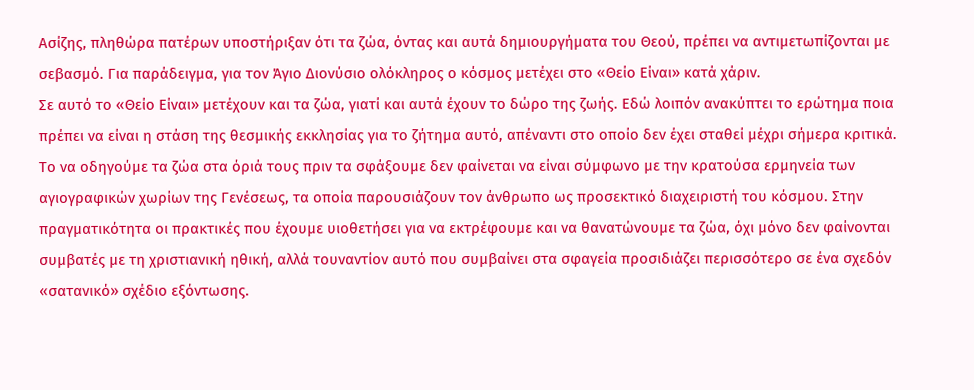Ασίζης, πληθώρα πατέρων υποστήριξαν ότι τα ζώα, όντας και αυτά δημιουργήματα του Θεού, πρέπει να αντιμετωπίζονται με σεβασμό. Για παράδειγμα, για τον Άγιο Διονύσιο ολόκληρος ο κόσμος μετέχει στο «Θείο Είναι» κατά χάριν.
Σε αυτό το «Θείο Είναι» μετέχουν και τα ζώα, γιατί και αυτά έχουν το δώρο της ζωής. Εδώ λοιπόν ανακύπτει το ερώτημα ποια πρέπει να είναι η στάση της θεσμικής εκκλησίας για το ζήτημα αυτό, απέναντι στο οποίο δεν έχει σταθεί μέχρι σήμερα κριτικά. Το να οδηγούμε τα ζώα στα όριά τους πριν τα σφάξουμε δεν φαίνεται να είναι σύμφωνο με την κρατούσα ερμηνεία των αγιογραφικών χωρίων της Γενέσεως, τα οποία παρουσιάζουν τον άνθρωπο ως προσεκτικό διαχειριστή του κόσμου. Στην πραγματικότητα οι πρακτικές που έχουμε υιοθετήσει για να εκτρέφουμε και να θανατώνουμε τα ζώα, όχι μόνο δεν φαίνονται συμβατές με τη χριστιανική ηθική, αλλά τουναντίον αυτό που συμβαίνει στα σφαγεία προσιδιάζει περισσότερο σε ένα σχεδόν «σατανικό» σχέδιο εξόντωσης.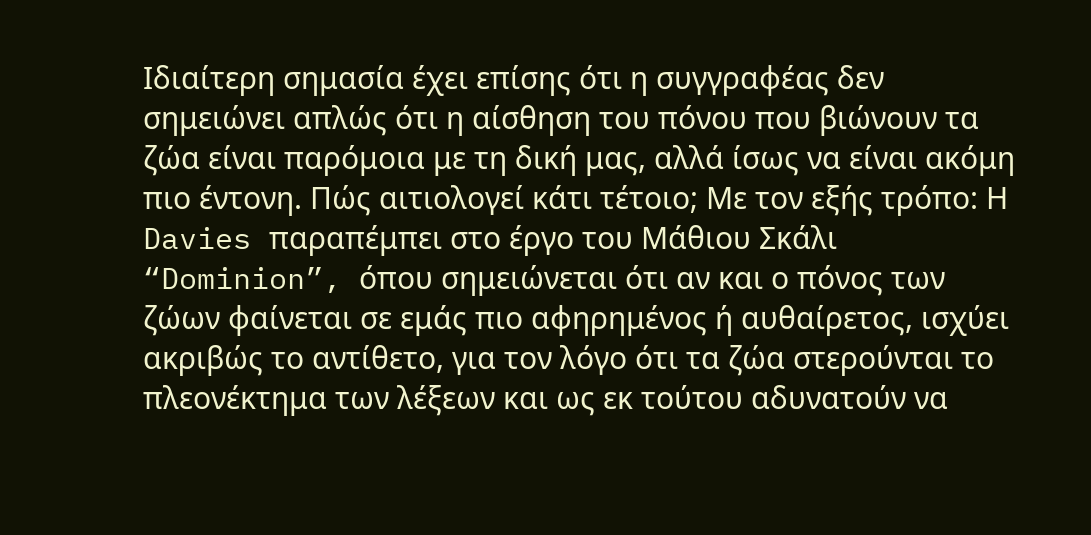Ιδιαίτερη σημασία έχει επίσης ότι η συγγραφέας δεν σημειώνει απλώς ότι η αίσθηση του πόνου που βιώνουν τα ζώα είναι παρόμοια με τη δική μας, αλλά ίσως να είναι ακόμη πιο έντονη. Πώς αιτιολογεί κάτι τέτοιο; Με τον εξής τρόπο: Η Davies παραπέμπει στο έργο του Mάθιου Σκάλι “Dominion”, όπου σημειώνεται ότι αν και ο πόνος των ζώων φαίνεται σε εμάς πιο αφηρημένος ή αυθαίρετος, ισχύει ακριβώς το αντίθετο, για τον λόγο ότι τα ζώα στερούνται το πλεονέκτημα των λέξεων και ως εκ τούτου αδυνατούν να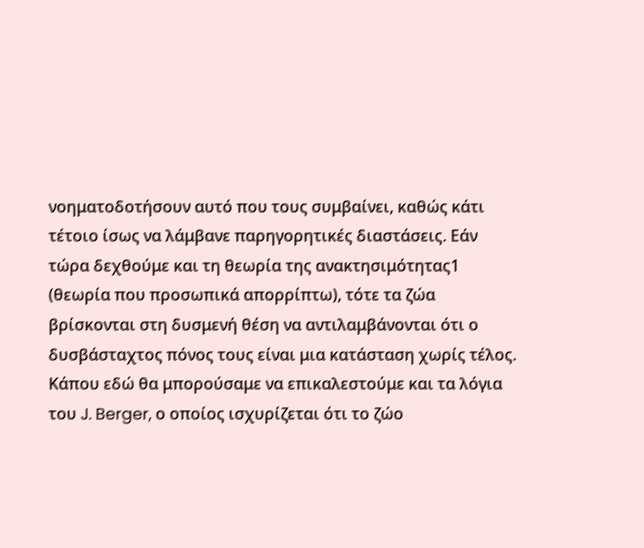νοηματοδοτήσουν αυτό που τους συμβαίνει, καθώς κάτι τέτοιο ίσως να λάμβανε παρηγορητικές διαστάσεις. Εάν τώρα δεχθούμε και τη θεωρία της ανακτησιμότητας1 (θεωρία που προσωπικά απορρίπτω), τότε τα ζώα βρίσκονται στη δυσμενή θέση να αντιλαμβάνονται ότι ο δυσβάσταχτος πόνος τους είναι μια κατάσταση χωρίς τέλος. Κάπου εδώ θα μπορούσαμε να επικαλεστούμε και τα λόγια του J. Berger, ο οποίος ισχυρίζεται ότι το ζώο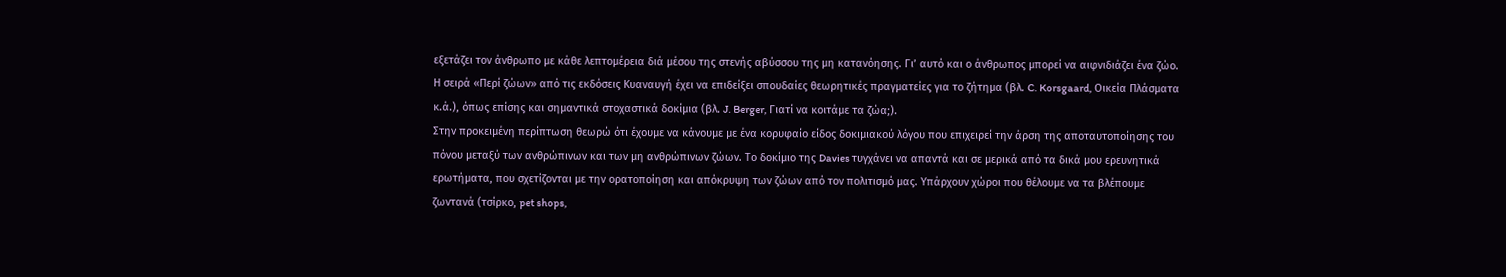εξετάζει τον άνθρωπο με κάθε λεπτομέρεια διά μέσου της στενής αβύσσου της μη κατανόησης. Γι’ αυτό και ο άνθρωπος μπορεί να αιφνιδιάζει ένα ζώο.
Η σειρά «Περί ζώων» από τις εκδόσεις Κυαναυγή έχει να επιδείξει σπουδαίες θεωρητικές πραγματείες για το ζήτημα (βλ. C. Korsgaard, Οικεία Πλάσματα κ.ά.), όπως επίσης και σημαντικά στοχαστικά δοκίμια (βλ. J. Berger, Γιατί να κοιτάμε τα ζώα;).
Στην προκειμένη περίπτωση θεωρώ ότι έχουμε να κάνουμε με ένα κορυφαίο είδος δοκιμιακού λόγου που επιχειρεί την άρση της αποταυτοποίησης του πόνου μεταξύ των ανθρώπινων και των μη ανθρώπινων ζώων. Το δοκίμιο της Davies τυγχάνει να απαντά και σε μερικά από τα δικά μου ερευνητικά ερωτήματα, που σχετίζονται με την ορατοποίηση και απόκρυψη των ζώων από τον πολιτισμό μας. Υπάρχουν χώροι που θέλουμε να τα βλέπουμε ζωντανά (τσίρκο, pet shops,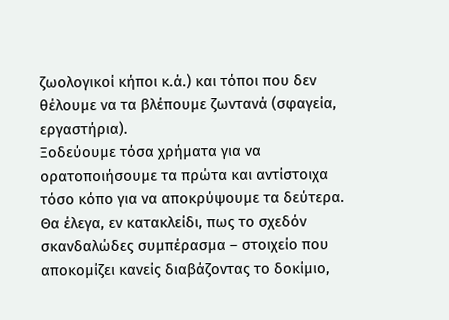ζωολογικοί κήποι κ.ά.) και τόποι που δεν θέλουμε να τα βλέπουμε ζωντανά (σφαγεία, εργαστήρια).
Ξοδεύουμε τόσα χρήματα για να ορατοποιήσουμε τα πρώτα και αντίστοιχα τόσο κόπο για να αποκρύψουμε τα δεύτερα. Θα έλεγα, εν κατακλείδι, πως το σχεδόν σκανδαλώδες συμπέρασμα – στοιχείο που αποκομίζει κανείς διαβάζοντας το δοκίμιο,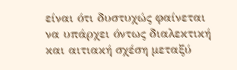είναι ότι δυστυχώς φαίνεται να υπάρχει όντως διαλεκτική και αιτιακή σχέση μεταξύ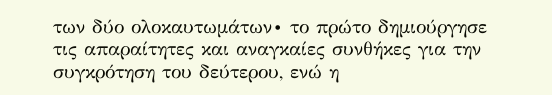των δύο ολοκαυτωμάτων∙ το πρώτο δημιούργησε τις απαραίτητες και αναγκαίες συνθήκες για την συγκρότηση του δεύτερου, ενώ η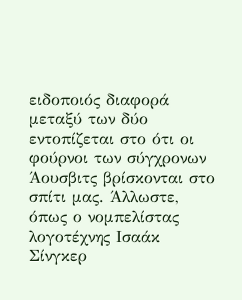ειδοποιός διαφορά μεταξύ των δύο εντοπίζεται στο ότι οι φούρνοι των σύγχρονων Άουσβιτς βρίσκονται στο σπίτι μας. Άλλωστε, όπως ο νομπελίστας λογοτέχνης Ισαάκ Σίνγκερ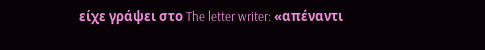είχε γράψει στο The letter writer: «απέναντι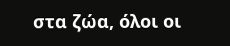στα ζώα, όλοι οι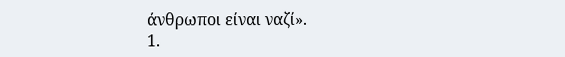άνθρωποι είναι ναζί».
1.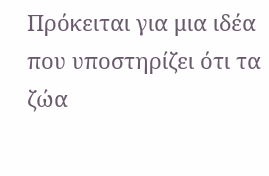Πρόκειται για μια ιδέα που υποστηρίζει ότι τα ζώα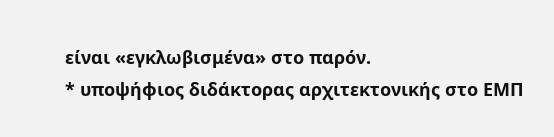είναι «εγκλωβισμένα» στο παρόν.
* υποψήφιος διδάκτορας αρχιτεκτονικής στο ΕΜΠ